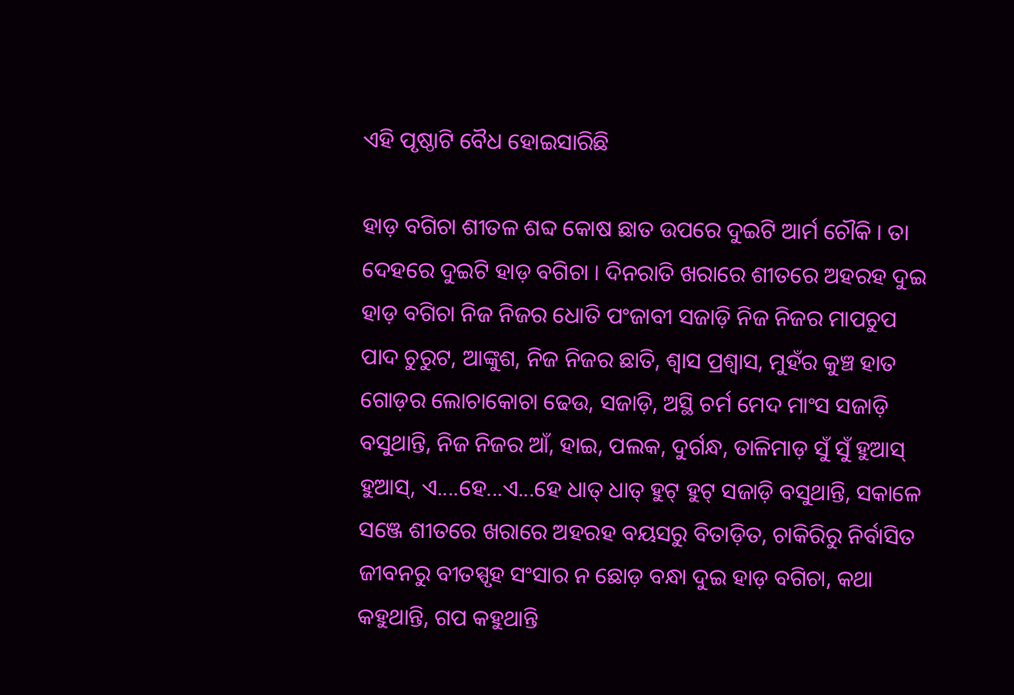ଏହି ପୃଷ୍ଠାଟି ବୈଧ ହୋଇସାରିଛି

ହାଡ଼ ବଗିଚା ଶୀତଳ ଶବ୍ଦ କୋଷ ଛାତ ଉପରେ ଦୁଇଟି ଆର୍ମ ଚୌକି । ତା ଦେହରେ ଦୁଇଟି ହାଡ଼ ବଗିଚା । ଦିନରାତି ଖରାରେ ଶୀତରେ ଅହରହ ଦୁଇ ହାଡ଼ ବଗିଚା ନିଜ ନିଜର ଧୋତି ପଂଜାବୀ ସଜାଡ଼ି ନିଜ ନିଜର ମାପଚୁପ ପାଦ ଚୁରୁଟ, ଆଙ୍କୁଶ, ନିଜ ନିଜର ଛାତି, ଶ୍ୱାସ ପ୍ରଶ୍ୱାସ, ମୁହଁର କୁଞ୍ଚ ହାତ ଗୋଡ଼ର ଲୋଚାକୋଚା ଢେଉ, ସଜାଡ଼ି, ଅସ୍ଥି ଚର୍ମ ମେଦ ମାଂସ ସଜାଡ଼ି ବସୁଥାନ୍ତି, ନିଜ ନିଜର ଆଁ, ହାଇ, ପଲକ, ଦୁର୍ଗନ୍ଧ, ତାଳିମାଡ଼ ସୁଁ ସୁଁ ହୁଆସ୍ ହୁଆସ୍, ଏ....ହେ...ଏ...ହେ ଧାତ୍ ଧାତ୍ ହୁଟ୍ ହୁଟ୍ ସଜାଡ଼ି ବସୁଥାନ୍ତି, ସକାଳେ ସଞ୍ଜେ ଶୀତରେ ଖରାରେ ଅହରହ ବୟସରୁ ବିତାଡ଼ିତ, ଚାକିରିରୁ ନିର୍ବାସିତ ଜୀବନରୁ ବୀତସ୍ପୃହ ସଂସାର ନ ଛୋଡ଼ ବନ୍ଧା ଦୁଇ ହାଡ଼ ବଗିଚା, କଥା କହୁଥାନ୍ତି, ଗପ କହୁଥାନ୍ତି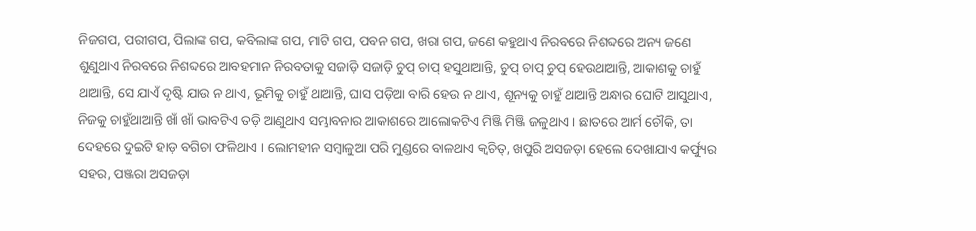ନିଜଗପ, ପରୀଗପ, ପିଲାଙ୍କ ଗପ, କବିଲାଙ୍କ ଗପ, ମାଟି ଗପ, ପବନ ଗପ, ଖରା ଗପ, ଜଣେ କହୁଥାଏ ନିରବରେ ନିଶବ୍ଦରେ ଅନ୍ୟ ଜଣେ ଶୁଣୁଥାଏ ନିରବରେ ନିଶବ୍ଦରେ ଆବହମାନ ନିରବତାକୁ ସଜାଡ଼ି ସଜାଡ଼ି ଚୁପ୍ ଚାପ୍ ହସୁଥାଆନ୍ତି, ଚୁପ୍ ଚାପ୍ ଚୁପ୍ ହେଉଥାଆନ୍ତି, ଆକାଶକୁ ଚାହୁଁ ଥାଆନ୍ତି, ସେ ଯାଏଁ ଦୃଷ୍ଟି ଯାଉ ନ ଥାଏ, ଭୂମିକୁ ଚାହୁଁ ଥାଆନ୍ତି, ଘାସ ପଡ଼ିଆ ବାରି ହେଉ ନ ଥାଏ, ଶୂନ୍ୟକୁ ଚାହୁଁ ଥାଆନ୍ତି ଅନ୍ଧାର ଘୋଟି ଆସୁଥାଏ, ନିଜକୁ ଚାହୁଁଥାଆନ୍ତି ଖାଁ ଖାଁ ଭାବଟିଏ ତଡ଼ି ଆଣୁଥାଏ ସମ୍ଭାବନାର ଆକାଶରେ ଆଲୋକଟିଏ ମିଞ୍ଜି ମିଞ୍ଜି ଜଳୁଥାଏ । ଛାତରେ ଆର୍ମ ଚୌକି, ତା ଦେହରେ ଦୁଇଟି ହାଡ଼ ବଗିଚା ଫଳିଥାଏ । ଲୋମହୀନ ସମ୍ବାଳୁଆ ପରି ମୁଣ୍ଡରେ ବାଳଥାଏ କ୍ୱଚିତ୍, ଖପୁରି ଅସଜଡ଼ା ହେଲେ ଦେଖାଯାଏ କର୍ଫ୍ୟୁର ସହର, ପଞ୍ଜରା ଅସଜଡ଼ା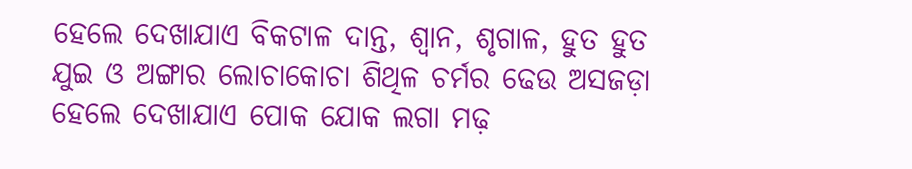ହେଲେ ଦେଖାଯାଏ ବିକଟାଳ ଦାନ୍ତ, ଶ୍ୱାନ, ଶୃଗାଳ, ହୁତ ହୁତ ଯୁଇ ଓ ଅଙ୍ଗାର ଲୋଚାକୋଚା ଶିଥିଳ ଚର୍ମର ଢେଉ ଅସଜଡ଼ା ହେଲେ ଦେଖାଯାଏ ପୋକ ଯୋକ ଲଗା ମଢ଼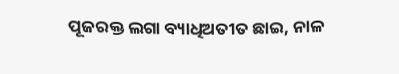ପୂଜରକ୍ତ ଲଗା ବ୍ୟାଧିଅତୀତ ଛାଇ, ନାଳ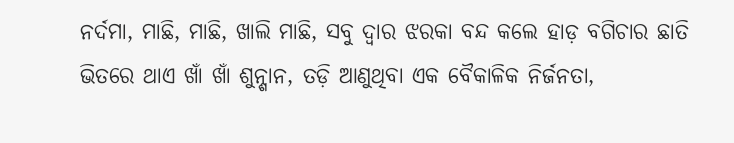ନର୍ଦମା, ମାଛି, ମାଛି, ଖାଲି ମାଛି, ସବୁ ଦ୍ୱାର ଝରକା ବନ୍ଦ କଲେ ହାଡ଼ ବଗିଚାର ଛାତି ଭିତରେ ଥାଏ ଖାଁ ଖାଁ ଶୁନ୍ଶାନ, ତଡ଼ି ଆଣୁଥିବା ଏକ ବୈକାଳିକ ନିର୍ଜନତା,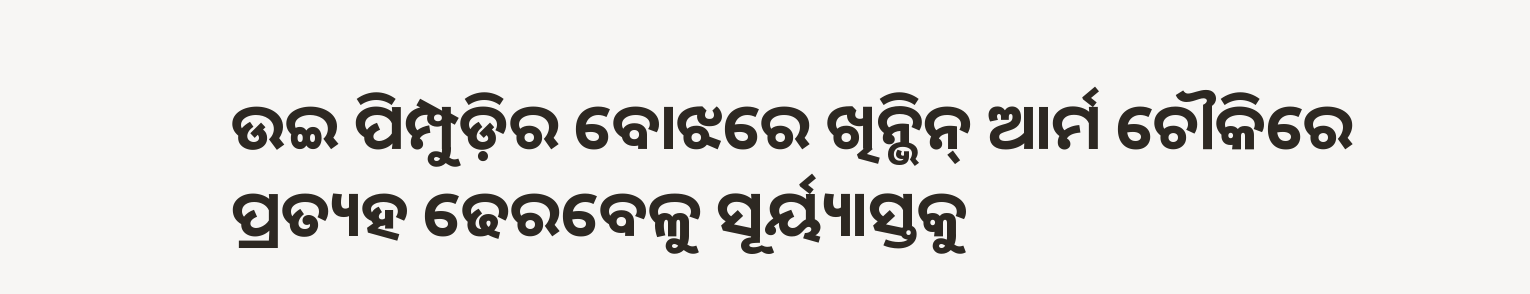ଉଇ ପିମ୍ପୁଡ଼ିର ବୋଝରେ ଖିନ୍ଭିନ୍ ଆର୍ମ ଚୌକିରେ ପ୍ରତ୍ୟହ ଢେରବେଳୁ ସୂର୍ୟ୍ୟାସ୍ତକୁ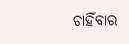ଚାହିଁବାର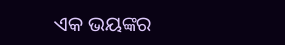ଏକ ଭୟଙ୍କର